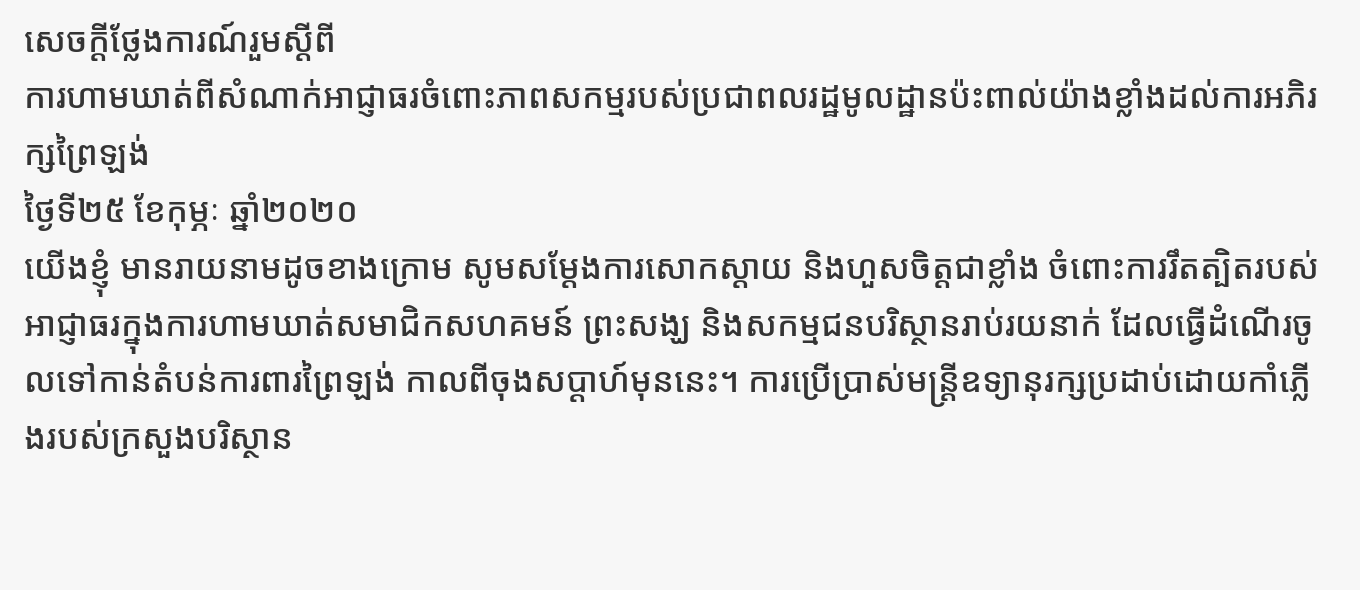សេចក្ដីថ្លែងការណ៍រួមស្ដីពី
ការហាមឃាត់ពីសំណាក់អាជ្ញាធរចំពោះភាពសកម្មរបស់ប្រជាពលរដ្ឋមូលដ្ឋានប៉ះពាល់យ៉ាងខ្លាំងដល់ការអភិរក្សព្រៃឡង់
ថ្ងៃទី២៥ ខែកុម្ភៈ ឆ្នាំ២០២០
យើងខ្ញុំ មានរាយនាមដូចខាងក្រោម សូមសម្ដែងការសោកស្ដាយ និងហួសចិត្តជាខ្លាំង ចំពោះការរឹតត្បិតរបស់អាជ្ញាធរក្នុងការហាមឃាត់សមាជិកសហគមន៍ ព្រះសង្ឃ និងសកម្មជនបរិស្ថានរាប់រយនាក់ ដែលធ្វើដំណើរចូលទៅកាន់តំបន់ការពារព្រៃឡង់ កាលពីចុងសប្ដាហ៍មុននេះ។ ការប្រើប្រាស់មន្រ្តីឧទ្យានុរក្សប្រដាប់ដោយកាំភ្លើងរបស់ក្រសួងបរិស្ថាន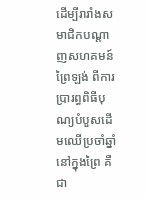ដើម្បីរារាំងសមាជិកបណ្ដាញសហគមន៍ព្រៃឡង់ ពីការប្រារព្ធពិធីបុណ្យបំបួសដើមឈើប្រចាំឆ្នាំនៅក្នុងព្រៃ គឺជា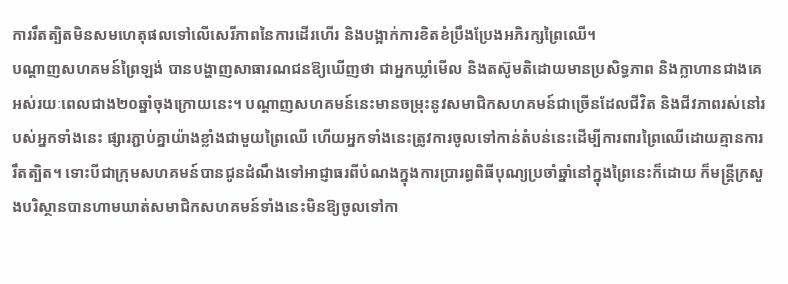ការរឹតត្បិតមិនសមហេតុផលទៅលើសេរីភាពនៃការដើរហើរ និងបង្អាក់ការខិតខំប្រឹងប្រែងអភិរក្សព្រៃឈើ។
បណ្ដាញសហគមន៍ព្រៃឡង់ បានបង្ហាញសាធារណជនឱ្យឃើញថា ជាអ្នកឃ្លាំមើល និងតស៊ូមតិដោយមានប្រសិទ្ធភាព និងក្លាហានជាងគេ អស់រយៈពេលជាង២០ឆ្នាំចុងក្រោយនេះ។ បណ្ដាញសហគមន៍នេះមានចម្រុះនូវសមាជិកសហគមន៍ជាច្រើនដែលជីវិត និងជីវភាពរស់នៅរបស់អ្នកទាំងនេះ ផ្សារភ្ជាប់គ្នាយ៉ាងខ្លាំងជាមួយព្រៃឈើ ហើយអ្នកទាំងនេះត្រូវការចូលទៅកាន់តំបន់នេះដើម្បីការពារព្រៃឈើដោយគ្មានការរឹតត្បិត។ ទោះបីជាក្រុមសហគមន៍បានជូនដំណឹងទៅអាជ្ញាធរពីបំណងក្នុងការប្រារព្ធពិធីបុណ្យប្រចាំឆ្នាំនៅក្នុងព្រៃនេះក៏ដោយ ក៏មន្រ្តីក្រសួងបរិស្ថានបានហាមឃាត់សមាជិកសហគមន៍ទាំងនេះមិនឱ្យចូលទៅកា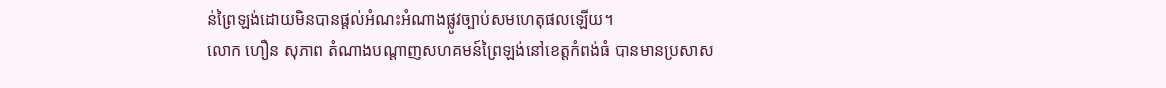ន់ព្រៃឡង់ដោយមិនបានផ្ដល់អំណះអំណាងផ្លូវច្បាប់សមហេតុផលឡើយ។
លោក ហឿន សុភាព តំណាងបណ្ដាញសហគមន៍ព្រៃឡង់នៅខេត្តកំពង់ធំ បានមានប្រសាស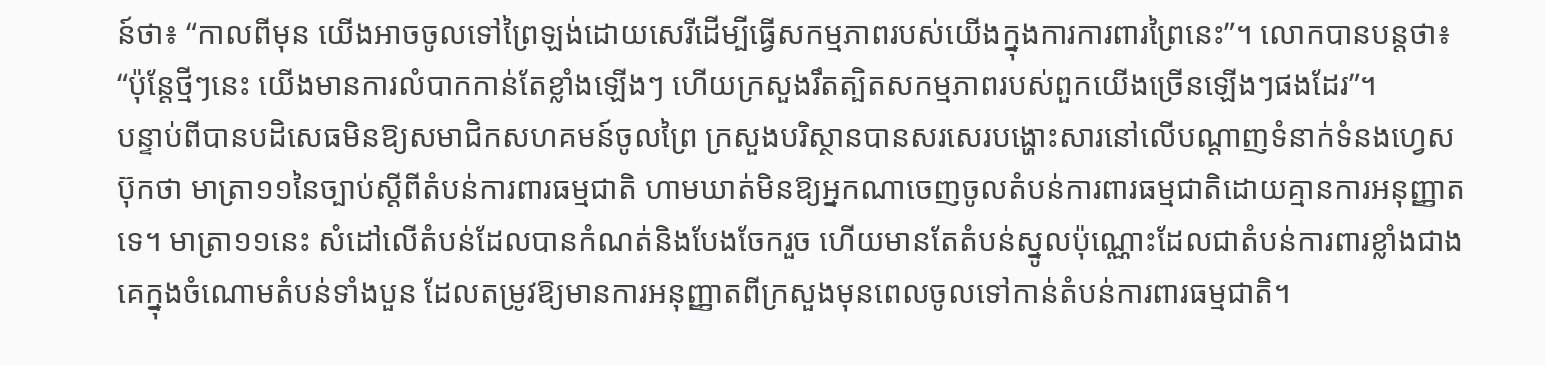ន៍ថា៖ “កាលពីមុន យើងអាចចូលទៅព្រៃឡង់ដោយសេរីដើម្បីធ្វើសកម្មភាពរបស់យើងក្នុងការការពារព្រៃនេះ”។ លោកបានបន្តថា៖ “ប៉ុន្តែថ្មីៗនេះ យើងមានការលំបាកកាន់តែខ្លាំងឡើងៗ ហើយក្រសួងរឹតត្បិតសកម្មភាពរបស់ពួកយើងច្រើនឡើងៗផងដែរ”។
បន្ទាប់ពីបានបដិសេធមិនឱ្យសមាជិកសហគមន៍ចូលព្រៃ ក្រសួងបរិស្ថានបានសរសេរបង្ហោះសារនៅលើបណ្ដាញទំនាក់ទំនងហ្វេសប៊ុកថា មាត្រា១១នៃច្បាប់ស្ដីពីតំបន់ការពារធម្មជាតិ ហាមឃាត់មិនឱ្យអ្នកណាចេញចូលតំបន់ការពារធម្មជាតិដោយគ្មានការអនុញ្ញាតទេ។ មាត្រា១១នេះ សំដៅលើតំបន់ដែលបានកំណត់និងបែងចែករួច ហើយមានតែតំបន់ស្នូលប៉ុណ្ណោះដែលជាតំបន់ការពារខ្លាំងជាងគេក្នុងចំណោមតំបន់ទាំងបួន ដែលតម្រូវឱ្យមានការអនុញ្ញាតពីក្រសួងមុនពេលចូលទៅកាន់តំបន់ការពារធម្មជាតិ។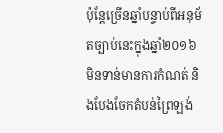ប៉ុន្តែច្រើនឆ្នាំបន្ទាប់ពីអនុម័តច្បាប់នេះក្នុងឆ្នាំ២០១៦ មិនទាន់មានការកំណត់ និងបែងចែកតំបន់ព្រៃឡង់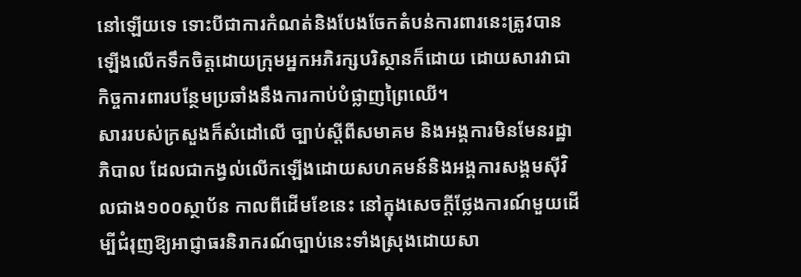នៅឡើយទេ ទោះបីជាការកំណត់និងបែងចែកតំបន់ការពារនេះត្រូវបានឡើងលើកទឹកចិត្តដោយក្រុមអ្នកអភិរក្សបរិស្ថានក៏ដោយ ដោយសារវាជាកិច្ចការពារបន្ថែមប្រឆាំងនឹងការកាប់បំផ្លាញព្រៃឈើ។
សាររបស់ក្រសួងក៏សំដៅលើ ច្បាប់ស្ដីពីសមាគម និងអង្គការមិនមែនរដ្ឋាភិបាល ដែលជាកង្វល់លើកឡើងដោយសហគមន៍និងអង្គការសង្គមស៊ីវិលជាង១០០ស្ថាប័ន កាលពីដើមខែនេះ នៅក្នុងសេចក្ដីថ្លែងការណ៍មួយដើម្បីជំរុញឱ្យអាជ្ញាធរនិរាករណ៍ច្បាប់នេះទាំងស្រុងដោយសា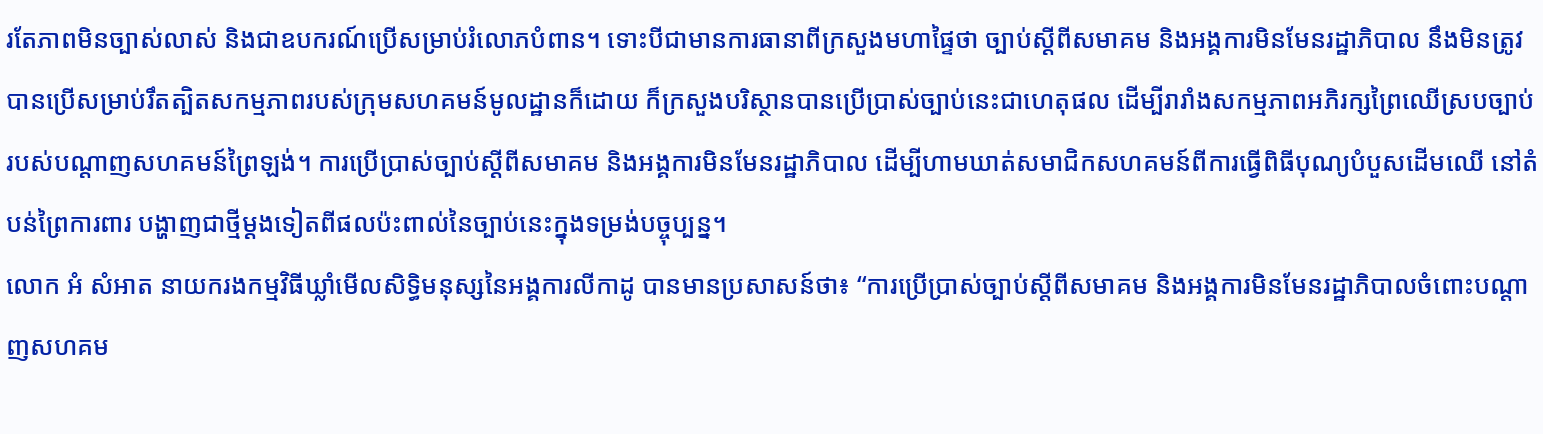រតែភាពមិនច្បាស់លាស់ និងជាឧបករណ៍ប្រើសម្រាប់រំលោភបំពាន។ ទោះបីជាមានការធានាពីក្រសួងមហាផ្ទៃថា ច្បាប់ស្ដីពីសមាគម និងអង្គការមិនមែនរដ្ឋាភិបាល នឹងមិនត្រូវបានប្រើសម្រាប់រឹតត្បិតសកម្មភាពរបស់ក្រុមសហគមន៍មូលដ្ឋានក៏ដោយ ក៏ក្រសួងបរិស្ថានបានប្រើប្រាស់ច្បាប់នេះជាហេតុផល ដើម្បីរារាំងសកម្មភាពអភិរក្សព្រៃឈើស្របច្បាប់របស់បណ្ដាញសហគមន៍ព្រៃឡង់។ ការប្រើប្រាស់ច្បាប់ស្ដីពីសមាគម និងអង្គការមិនមែនរដ្ឋាភិបាល ដើម្បីហាមឃាត់សមាជិកសហគមន៍ពីការធ្វើពិធីបុណ្យបំបួសដើមឈើ នៅតំបន់ព្រៃការពារ បង្ហាញជាថ្មីម្ដងទៀតពីផលប៉ះពាល់នៃច្បាប់នេះក្នុងទម្រង់បច្ចុប្បន្ន។
លោក អំ សំអាត នាយករងកម្មវិធីឃ្លាំមើលសិទ្ធិមនុស្សនៃអង្គការលីកាដូ បានមានប្រសាសន៍ថា៖ “ការប្រើប្រាស់ច្បាប់ស្ដីពីសមាគម និងអង្គការមិនមែនរដ្ឋាភិបាលចំពោះបណ្ដាញសហគម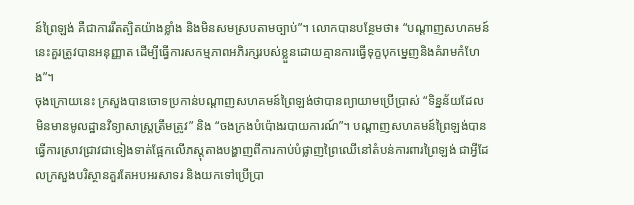ន៍ព្រៃឡង់ គឺជាការរឹតត្បិតយ៉ាងខ្លាំង និងមិនសមស្របតាមច្បាប់”។ លោកបានបន្ថែមថា៖ “បណ្ដាញសហគមន៍នេះគួរត្រូវបានអនុញ្ញាត ដើម្បីធ្វើការសកម្មភាពអភិរក្សរបស់ខ្លួនដោយគ្មានការធ្វើទុក្ខបុកម្នេញនិងគំរាមកំហែង”។
ចុងក្រោយនេះ ក្រសួងបានចោទប្រកាន់បណ្ដាញសហគមន៍ព្រៃឡង់ថាបានព្យាយាមប្រើប្រាស់ “ទិន្នន័យដែលមិនមានមូលដ្ឋានវិទ្យាសាស្ត្រត្រឹមត្រូវ” និង “ចងក្រងបំប៉ោងរបាយការណ៍”។ បណ្ដាញសហគមន៍ព្រៃឡង់បានធ្វើការស្រាវជ្រាវជាទៀងទាត់ផ្អែកលើភស្ដុតាងបង្ហាញពីការកាប់បំផ្លាញព្រៃឈើនៅតំបន់ការពារព្រៃឡង់ ជាអ្វីដែលក្រសួងបរិស្ថានគួរតែអបអរសាទរ និងយកទៅប្រើប្រា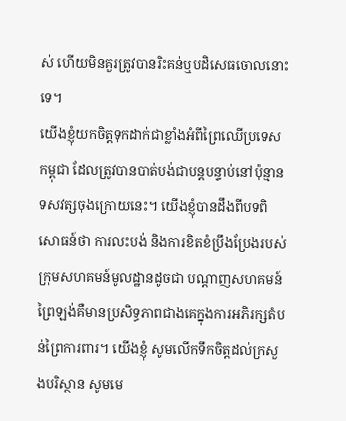ស់ ហើយមិនគួរត្រូវបានរិះគន់ឬបដិសេធចោលនោះទេ។
យើងខ្ញុំយកចិត្តទុកដាក់ជាខ្លាំងអំពីព្រៃឈើប្រទេសកម្ពុជា ដែលត្រូវបានបាត់បង់ជាបន្តបន្ទាប់នៅប៉ុន្មានទសវត្សចុងក្រោយនេះ។ យើងខ្ញុំបានដឹងពីបទពិសោធន៍ថា ការលះបង់ និងការខិតខំប្រឹងប្រែងរបស់ក្រុមសហគមន៍មូលដ្ឋានដូចជា បណ្ដាញសហគមន៍ព្រៃឡង់គឺមានប្រសិទ្ធភាពជាងគេក្នុងការអភិរក្សតំបន់ព្រៃការពារ។ យើងខ្ញុំ សូមលើកទឹកចិត្តដល់ក្រសួងបរិស្ថាន សូមមេ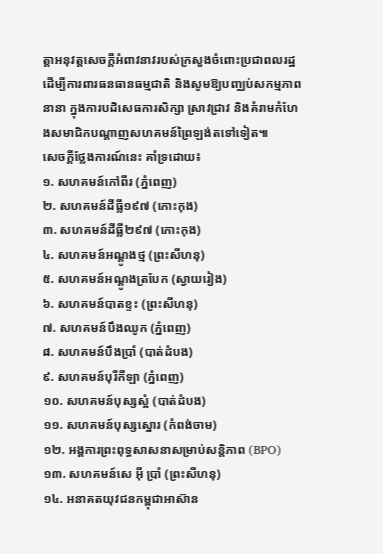ត្តាអនុវត្តសេចក្ដីអំពាវនាវរបស់ក្រសួងចំពោះប្រជាពលរដ្ឋដើម្បីការពារធនធានធម្មជាតិ និងសូមឱ្យបញ្ឈប់សកម្មភាពនានា ក្នុងការបដិសេធការសិក្សា ស្រាវជ្រាវ និងគំរាមកំហែងសមាជិកបណ្ដាញសហគមន៍ព្រៃឡង់តទៅទៀត៕
សេចក្ដីថ្លែងការណ៍នេះ គាំទ្រដោយ៖
១. សហគមន៍កៅពីរ (ភ្នំពេញ)
២. សហគមន៍ដីធ្លី១៩៧ (កោះកុង)
៣. សហគមន៍ដីធ្លី២៩៧ (កោះកុង)
៤. សហគមន៍អណ្តូងថ្ម (ព្រះសីហនុ)
៥. សហគមន៍អណ្តូងត្របែក (ស្វាយរៀង)
៦. សហគមន៍បាតខ្ទះ (ព្រះសីហនុ)
៧. សហគមន៍បឹងឈូក (ភ្នំពេញ)
៨. សហគមន៍បឹងប្រាំ (បាត់ដំបង)
៩. សហគមន៍បុរីកីឡា (ភ្នំពេញ)
១០. សហគមន៍បុស្សស្អំ (បាត់ដំបង)
១១. សហគមន៍បុស្សស្នោរ (កំពង់ចាម)
១២. អង្គការព្រះពុទ្ធសាសនាសម្រាប់សន្តិភាព (BPO)
១៣. សហគមន៍សេ អ៊ី ប្រាំ (ព្រះសីហនុ)
១៤. អនាគតយុវជនកម្ពុជាអាស៊ាន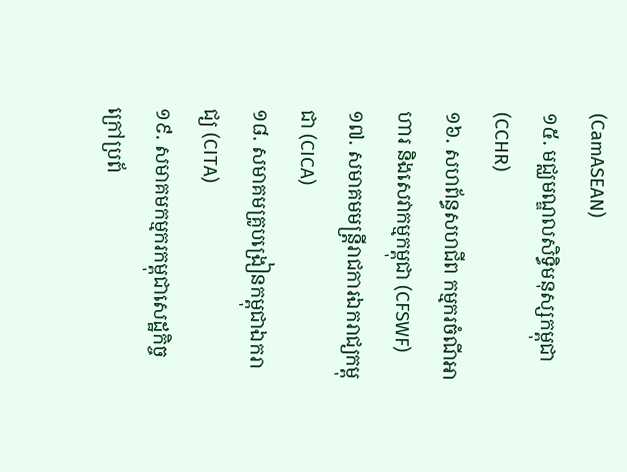(CamASEAN)
១៥. មជ្ឈមណ្ឌលសិទ្ធិមនុស្សកម្ពុជា (CCHR)
១៦. សហព័ន្ធសហជីព កម្មករចំណីអាហារ និងសេវាកម្មកម្ពុជា (CFSWF)
១៧. សមាគមមន្ត្រីរាជការឯករាជ្យកម្ពុជា (CICA)
១៨. សមាគមគ្រូបង្រៀនកម្ពុជាឯករាជ្យ (CITA)
១៩. សមាគមកម្មករកម្ពុជាសេដ្ឋកិច្ចក្រៅប្រព័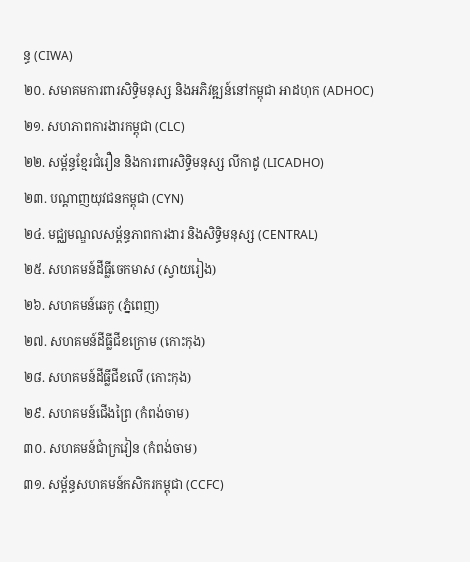ន្ធ (CIWA)
២០. សមាគមការពារសិទ្ធិមនុស្ស និងអភិវឌ្ឍន៍នៅកម្ពុជា អាដហុក (ADHOC)
២១. សហភាពការងារកម្ពុជា (CLC)
២២. សម្ព័ន្ធខ្មែរជំរឿន និងការពារសិទ្ធិមនុស្ស លីកាដូ (LICADHO)
២៣. បណ្តាញយុវជនកម្ពុជា (CYN)
២៤. មជ្ឈមណ្ឌលសម្ព័ន្ធភាពការងារ និងសិទ្ធិមនុស្ស (CENTRAL)
២៥. សហគមន៍ដីធ្លីចេកមាស (ស្វាយរៀង)
២៦. សហគមន៍ឆេកូ (ភ្នំពេញ)
២៧. សហគមន៍ដីធ្លីជីខក្រោម (កោះកុង)
២៨. សហគមន៍ដីធ្លីជីខលើ (កោះកុង)
២៩. សហគមន៍ជើងព្រៃ (កំពង់ចាម)
៣០. សហគមន៍ជាំក្រវៀន (កំពង់ចាម)
៣១. សម្ព័ន្ធសហគមន៍កសិករកម្ពុជា (CCFC)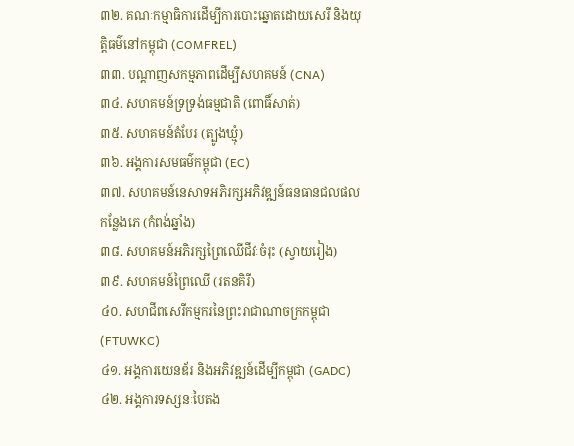៣២. គណៈកម្មាធិការដើម្បីការបោះឆ្នោតដោយសេរី និងយុត្តិធម៌នៅកម្ពុជា (COMFREL)
៣៣. បណ្តាញសកម្មភាពដើម្បីសហគមន៍ (CNA)
៣៤. សហគមន៍ទ្រទ្រង់ធម្មជាតិ (ពោធិ៍សាត់)
៣៥. សហគមន៍តំបែរ (ត្បូងឃ្មុំ)
៣៦. អង្គការសមធម៌កម្ពុជា (EC)
៣៧. សហគមន៍នេសាទអភិរក្សអភិវឌ្ឍន៍ធនធានជលផលកន្លែងភេ (កំពង់ឆ្នាំង)
៣៨. សហគមន៍អភិរក្សព្រៃឈើជីវៈចំរុះ (ស្វាយរៀង)
៣៩. សហគមន៍ព្រៃឈើ (រតនគិរី)
៤០. សហជីពសេរីកម្មករនៃព្រះរាជាណាចក្រកម្ពុជា (FTUWKC)
៤១. អង្គការយេនឌ័រ និងអភិវឌ្ឍន៍ដើម្បីកម្ពុជា (GADC)
៤២. អង្គការទស្សនៈបៃតង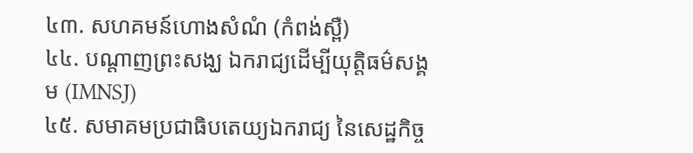៤៣. សហគមន៍ហោងសំណំ (កំពង់ស្ពឺ)
៤៤. បណ្តាញព្រះសង្ឃ ឯករាជ្យដើម្បីយុត្តិធម៌សង្គម (IMNSJ)
៤៥. សមាគមប្រជាធិបតេយ្យឯករាជ្យ នៃសេដ្ឋកិច្ច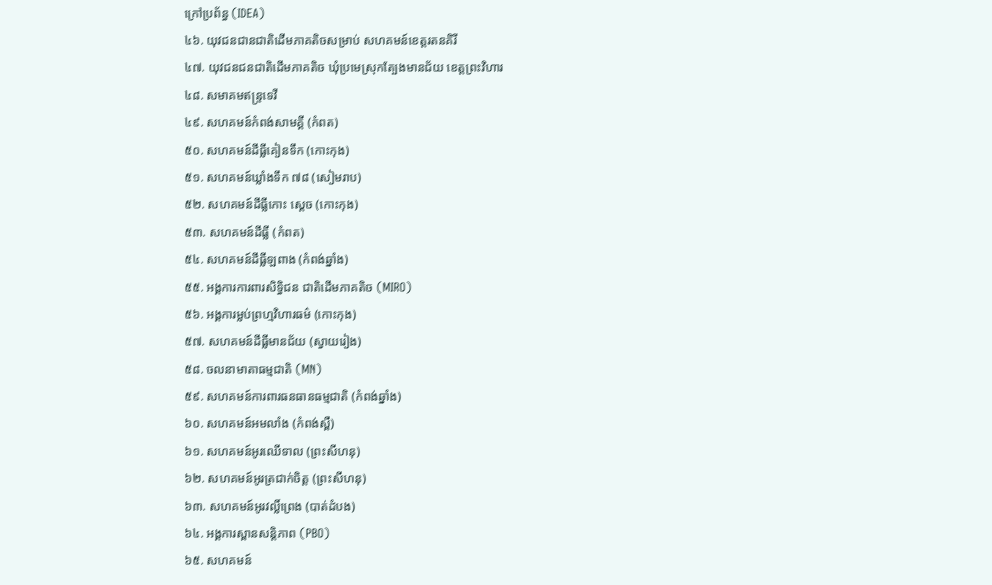ក្រៅប្រព័ន្ធ (IDEA)
៤៦. យុវជនជានជាតិដើមភាគតិចសម្រាប់ សហគមន៍ខេត្តរតនគិរី
៤៧. យុវជនជនជាតិដើមភាគតិច ឃុំប្រមេស្រុកត្បែងមានជ័យ ខេត្តព្រះវិហារ
៤៨. សមាគមឥន្ទ្រទេវី
៤៩. សហគមន៍កំពង់សាមគ្គី (កំពត)
៥០. សហគមន៍ដីធ្លីគៀនទឹក (កោះកុង)
៥១. សហគមន៍ឃ្លាំងទឹក ៧៨ (សៀមរាប)
៥២. សហគមន៍ដីធ្លីកោះ ស្តេច (កោះកុង)
៥៣. សហគមន៍ដីធ្លី (កំពត)
៥៤. សហគមន៍ដីធ្លីឡពាង (កំពង់ឆ្នាំង)
៥៥. អង្គការការពារសិទ្ធិជន ជាតិដើមភាគតិច (MIRO)
៥៦. អង្គការម្លប់ព្រហ្មវិហារធម៌ (កោះកុង)
៥៧. សហគមន៍ដីធ្លីមានជ័យ (ស្វាយរៀង)
៥៨. ចលនាមាតាធម្មជាតិ (MN)
៥៩. សហគមន៍ការពារធនធានធម្មជាតិ (កំពង់ឆ្នាំង)
៦០. សហគមន៍អមលាំង (កំពង់ស្ពឺ)
៦១. សហគមន៍អូរឈើទាល (ព្រះសីហនុ)
៦២. សហគមន៍អូរត្រជាក់ចិត្ត (ព្រះសីហនុ)
៦៣. សហគមន៍អូរវល្លិ៍ព្រេង (បាត់ដំបង)
៦៤. អង្គការស្ពានសន្តិភាព (PBO)
៦៥. សហគមន៍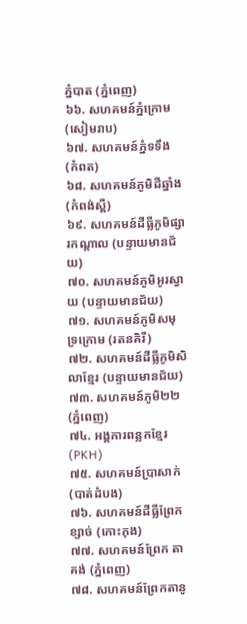ភ្នំបាត (ភ្នំពេញ)
៦៦. សហគមន៍ភ្នំក្រោម (សៀមរាប)
៦៧. សហគមន៍ភ្នំទទឹង (កំពត)
៦៨. សហគមន៍ភូមិដីឆ្នាំង (កំពង់ស្ពឺ)
៦៩. សហគមន៍ដីធ្លីភូមិផ្សារកណ្តាល (បន្ទាយមានជ័យ)
៧០. សហគមន៍ភូមិអូរស្វាយ (បន្ទាយមានជ័យ)
៧១. សហគមន៍ភូមិសមុទ្រក្រោម (រតនគិរី)
៧២. សហគមន៍ដីធ្លីភូមិសិលាខ្មែរ (បន្ទាយមានជ័យ)
៧៣. សហគមន៍ភូមិ២២ (ភ្នំពេញ)
៧៤. អង្គការពន្លកខ្មែរ (PKH)
៧៥. សហគមន៍ប្រាសាក់ (បាត់ដំបង)
៧៦. សហគមន៍ដីធ្លីព្រែកខ្សាច់ (កោះកុង)
៧៧. សហគមន៍ព្រែក តាគង់ (ភ្នំពេញ)
៧៨. សហគមន៍ព្រែកតានូ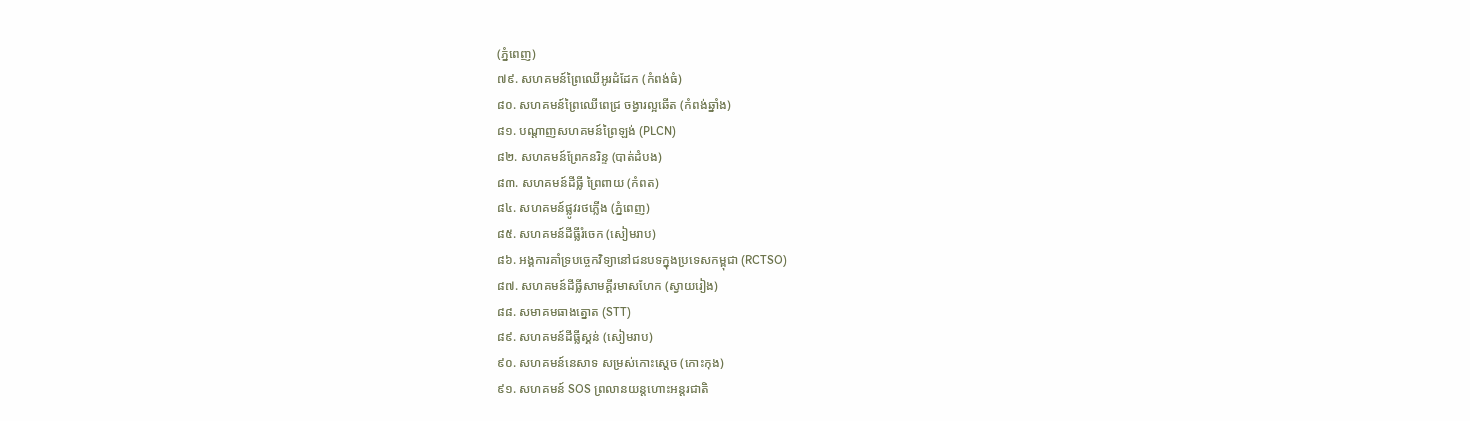(ភ្នំពេញ)
៧៩. សហគមន៍ព្រៃឈើអូរដំដែក (កំពង់ធំ)
៨០. សហគមន៍ព្រៃឈើពេជ្រ ចង្វារល្អឆើត (កំពង់ឆ្នាំង)
៨១. បណ្តាញសហគមន៍ព្រៃឡង់ (PLCN)
៨២. សហគមន៍ព្រែកនរិន្ទ (បាត់ដំបង)
៨៣. សហគមន៍ដីធ្លី ព្រៃពាយ (កំពត)
៨៤. សហគមន៍ផ្លូវរថភ្លើង (ភ្នំពេញ)
៨៥. សហគមន៍ដីធ្លីរំចេក (សៀមរាប)
៨៦. អង្គការគាំទ្របច្ចេកវិទ្យានៅជនបទក្នុងប្រទេសកម្ពុជា (RCTSO)
៨៧. សហគមន៍ដីធ្លីសាមគ្គីរមាសហែក (ស្វាយរៀង)
៨៨. សមាគមធាងត្នោត (STT)
៨៩. សហគមន៍ដីធ្លីស្គន់ (សៀមរាប)
៩០. សហគមន៍នេសាទ សម្រស់កោះស្តេច (កោះកុង)
៩១. សហគមន៍ SOS ព្រលានយន្តហោះអន្តរជាតិ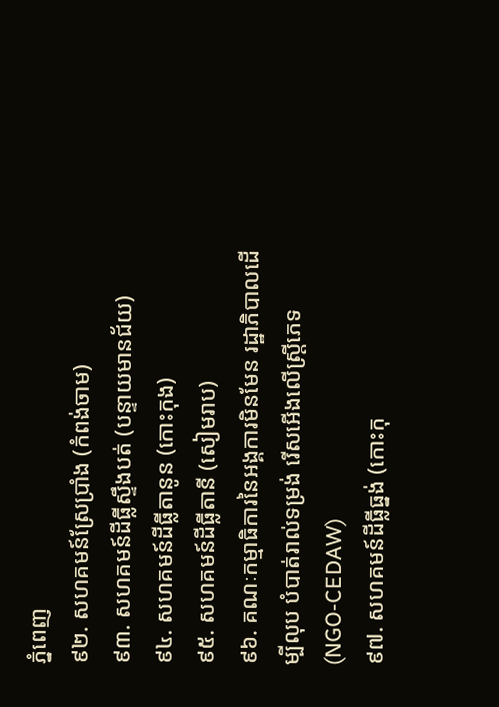ភ្នំពេញ
៩២. សហគមន៍ស្រែប្រាំង (កំពង់ចាម)
៩៣. សហគមន៍ដីធ្លីស្ទឹងបត់ (បន្ទាយមានជ័យ)
៩៤. សហគមន៍ដីធ្លីតានូន (កោះកុង)
៩៥. សហគមន៍ដីធ្លីតានី (សៀមរាប)
៩៦. គណៈកម្មាធិការនៃអង្គការមិនមែន រដ្ឋាភិបាលដើម្បីលុប បំបាត់រាល់ទម្រង់ រើសអើងលើស្រ្តីភេទ (NGO-CEDAW)
៩៧. សហគមន៍ដីធ្លីធ្នង់ (កោះកុ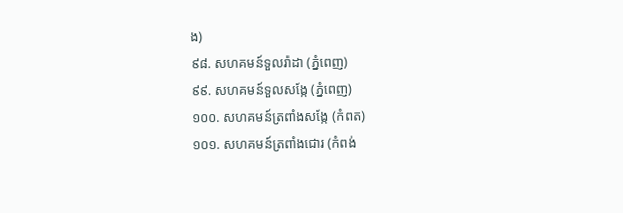ង)
៩៨. សហគមន៍ទួលរ៉ាដា (ភ្នំពេញ)
៩៩. សហគមន៍ទួលសង្កែ (ភ្នំពេញ)
១០០. សហគមន៍ត្រពាំងសង្កែ (កំពត)
១០១. សហគមន៍ត្រពាំងជោរ (កំពង់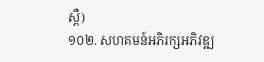ស្ពឺ)
១០២. សហគមន៍អភិរក្សអភិវឌ្ឍ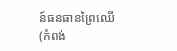ន៍ធនធានព្រៃឈើ (កំពង់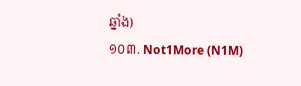ឆ្នាំង)
១០៣. Not1More (N1M)